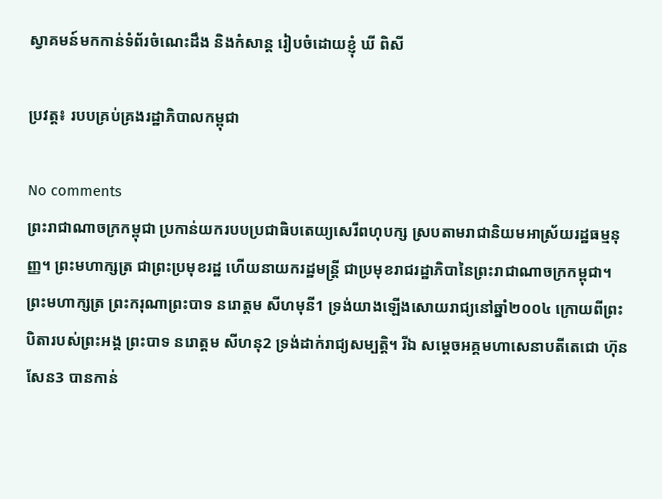ស្វាគមន៍មកកាន់ទំព័រចំណេះដឹង និងកំសាន្ត រៀបចំដោយខ្ញុំ ឃី ពិសី

ប្រវត្ត៖ របបគ្រប់គ្រងរដ្ឋាភិបាលកម្ពុជា

No comments
ព្រះរាជាណាចក្រកម្ពុជា ប្រកាន់យករបបប្រជាធិបតេយ្យសេរីពហុបក្ស ស្របតាមរាជានិយមអាស្រ័យរដ្ឋធម្មនុញ្ញ។ ព្រះមហាក្សត្រ ជាព្រះប្រមុខរដ្ឋ ហើយនាយករដ្ឋមន្ត្រី ជាប្រមុខរាជរដ្ឋាភិបានៃព្រះរាជាណាចក្រកម្ពុជា។ ព្រះមហាក្សត្រ ព្រះករុណាព្រះបាទ នរោត្ដម សីហមុនី1 ទ្រង់យាងឡើងសោយរាជ្យនៅឆ្នាំ២០០៤ ក្រោយពីព្រះបិតារបស់ព្រះអង្គ ព្រះបាទ នរោត្ដម សីហនុ2 ទ្រង់ដាក់រាជ្យសម្បត្តិ។ រីឯ សម្ដេចអគ្គមហាសេនាបតីតេជោ ហ៊ុន សែន3 បានកាន់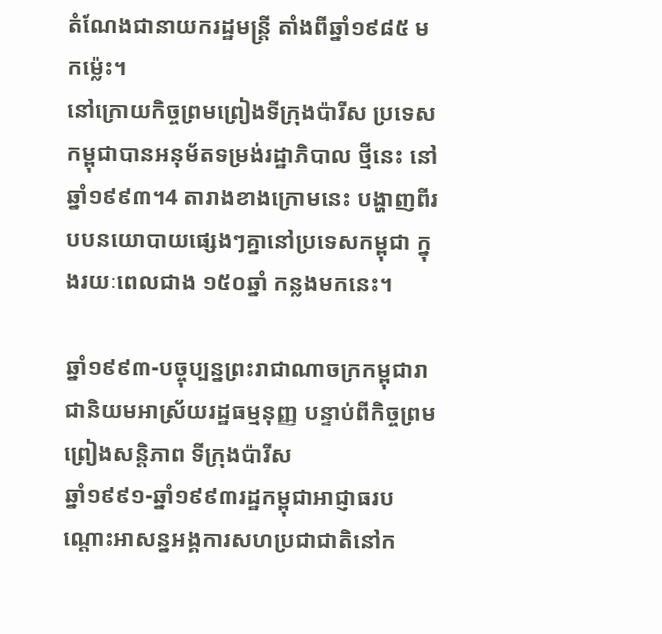តំណែងជានាយករដ្ឋមន្ត្រី តាំងពីឆ្នាំ១៩៨៥ មកម្ល៉េះ។
នៅក្រោយកិច្ចព្រមព្រៀងទីក្រុងប៉ារីស ប្រទេសកម្ពុជាបានអនុម័តទម្រង់រដ្ឋាភិបាល ថ្មីនេះ នៅឆ្នាំ១៩៩៣។4 តារាងខាងក្រោមនេះ បង្ហាញពីរបបនយោបាយផ្សេងៗគ្នានៅប្រទេសកម្ពុជា ក្នុងរយៈពេលជាង ១៥០ឆ្នាំ កន្លងមកនេះ។

ឆ្នាំ១៩៩៣-បច្ចុប្បន្នព្រះរាជាណាចក្រកម្ពុជារាជានិយមអាស្រ័យរដ្ឋធម្មនុញ្ញ បន្ទាប់ពីកិច្ចព្រមព្រៀងសន្តិភាព ទីក្រុងប៉ារីស
ឆ្នាំ១៩៩១-ឆ្នាំ១៩៩៣រដ្ឋកម្ពុជាអាជ្ញាធរបណ្តោះអាសន្នអង្គការសហប្រជាជាតិនៅក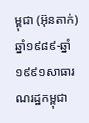ម្ពុជា (អ៊ុនតាក់)
ឆ្នាំ១៩៨៩-ឆ្នាំ១៩៩១សាធារណរដ្ឋកម្ពុជា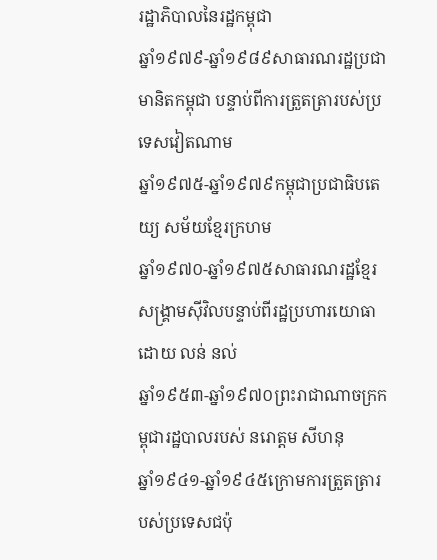រដ្ឋាភិបាលនៃរដ្ឋកម្ពុជា
ឆ្នាំ១៩៧៩-ឆ្នាំ១៩៨៩សាធារណរដ្ឋប្រជាមានិតកម្ពុជា បន្ទាប់ពីការត្រួតត្រារបស់ប្រទេសវៀតណាម
ឆ្នាំ១៩៧៥-ឆ្នាំ១៩៧៩កម្ពុជាប្រជាធិបតេយ្យ សម័យខ្មែរក្រហម
ឆ្នាំ១៩៧០-ឆ្នាំ១៩៧៥សាធារណរដ្ឋខ្មែរ សង្គ្រាមសុីវិលបន្ទាប់ពីរដ្ឋប្រហារយោធា ដោយ លន់ នល់
ឆ្នាំ១៩៥៣-ឆ្នាំ១៩៧០ព្រះរាជាណាចក្រកម្ពុជារដ្ឋបាលរបស់ នរោត្តម សីហនុ
ឆ្នាំ១៩៤១-ឆ្នាំ១៩៤៥ក្រោមការត្រួតត្រារបស់ប្រទេសជប៉ុ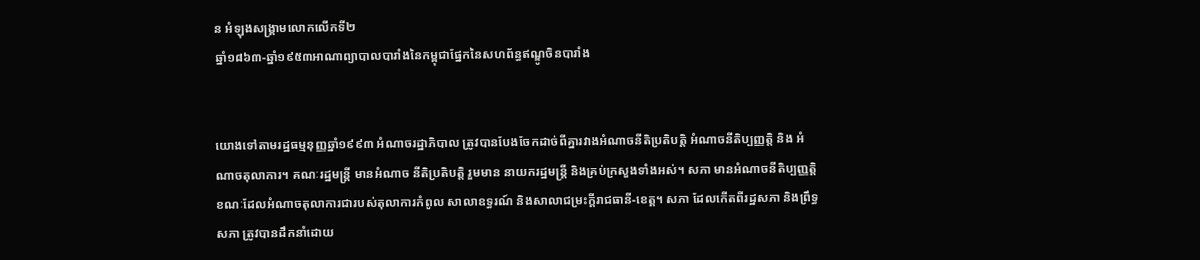ន អំឡុងសង្គ្រាមលោកលើកទី២
ឆ្នាំ១៨៦៣-ឆ្នាំ១៩៥៣អាណាព្យាបាលបារាំងនៃកម្ពុជាផ្នែកនៃសហព័ន្ធឥណ្ឌូចិនបារាំង


យោងទៅតាមរដ្ឋធម្មនុញ្ញឆ្នាំ១៩៩៣ អំណាចរដ្ឋាភិបាល ត្រូវបានបែងចែកដាច់ពីគ្នារវាងអំណាចនីតិប្រតិបត្តិ អំណាចនីតិប្បញ្ញត្តិ និង អំណាចតុលាការ។ គណៈរដ្ឋមន្ត្រី មានអំណាច នីតិប្រតិបត្តិ រួមមាន នាយករដ្ឋមន្ត្រី និងគ្រប់ក្រសួងទាំងអស់។ សភា មានអំណាចនីតិប្បញ្ញត្តិ ខណៈដែលអំណាចតុលាការជារបស់តុលាការកំពូល សាលាឧទ្ធរណ៍ និងសាលាជម្រះក្តីរាជធានី-ខេត្ត។ សភា ដែលកើតពីរដ្ឋសភា និងព្រឹទ្ធសភា ត្រូវបានដឹកនាំដោយ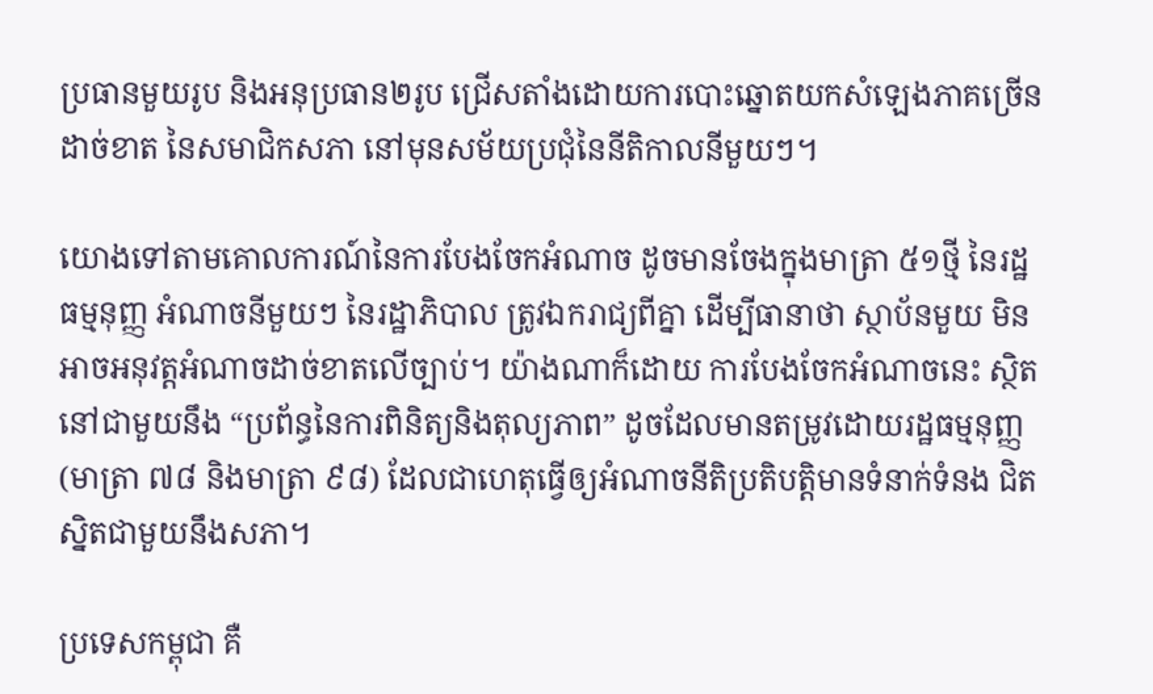ប្រធានមួយរូប និងអនុប្រធាន២រូប ជ្រើសតាំងដោយការបោះឆ្នោតយកសំឡេងភាគច្រើនដាច់ខាត នៃសមាជិកសភា នៅមុនសម័យប្រជុំនៃនីតិកាលនីមួយៗ។

យោងទៅតាមគោលការណ៍នៃការបែងចែកអំណាច ដូចមានចែងក្នុងមាត្រា ៥១ថ្មី នៃរដ្ឋធម្មនុញ្ញ អំណាចនីមួយៗ នៃរដ្ឋាភិបាល ត្រូវឯករាជ្យពីគ្នា ដើម្បីធានាថា ស្ថាប័នមួយ មិនអាចអនុវត្តអំណាចដាច់ខាតលើច្បាប់។ យ៉ាងណាក៏ដោយ ការបែងចែកអំណាចនេះ ស្ថិតនៅជាមួយនឹង “ប្រព័ន្ធនៃការពិនិត្យនិងតុល្យភាព” ដូចដែលមានតម្រូវដោយរដ្ឋធម្មនុញ្ញ (មាត្រា ៧៨ និងមាត្រា ៩៨) ដែលជាហេតុធ្វើឲ្យអំណាចនីតិប្រតិបត្តិមានទំនាក់ទំនង ជិតស្និតជាមួយនឹងសភា។

ប្រទេសកម្ពុជា គឺ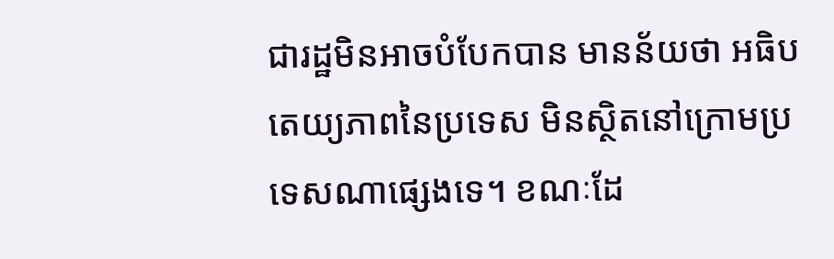ជារដ្ឋមិនអាចបំបែកបាន មានន័យថា អធិបតេយ្យភាពនៃប្រទេស មិនស្ថិតនៅក្រោមប្រទេសណាផ្សេងទេ។ ខណៈដែ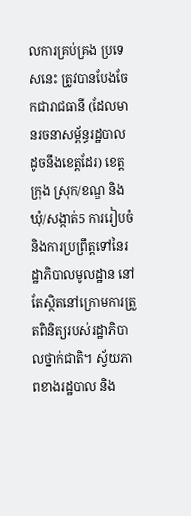លការគ្រប់គ្រង ប្រទេសនេះ ត្រូវបានបែងចែកជារាជធានី (ដែលមានរចនាសម្ព័ន្ធរដ្ឋបាល ដូចនឹងខេត្តដែរ) ខេត្ត ក្រុង ស្រុក/ខណ្ឌ និងឃុំ/សង្កាត់5 ការរៀបចំ និងការប្រព្រឹត្តទៅនៃរដ្ឋាភិបាលមូលដ្ឋាន នៅតែស្ថិតនៅក្រោមការត្រួតពិនិត្យរបស់រដ្ឋាភិបាលថ្នាក់ជាតិ។ ស្វ័យភាពខាងរដ្ឋបាល និង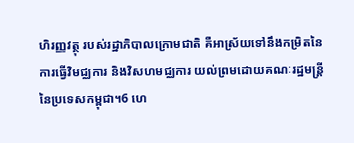ហិរញ្ញវត្ថុ របស់រដ្ឋាភិបាលក្រោមជាតិ គឺអាស្រ័យទៅនឹងកម្រិតនៃការធ្វើវិមជ្ឈការ និងវិសហមជ្ឈការ យល់ព្រមដោយគណៈរដ្ឋមន្ត្រីនៃប្រទេសកម្ពុជា។6 ហេ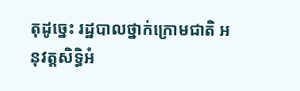តុដូច្នេះ រដ្ឋបាលថ្នាក់ក្រោមជាតិ អនុវត្តសិទ្ធិអំ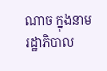ណាច ក្នុងនាមរដ្ឋាភិបាល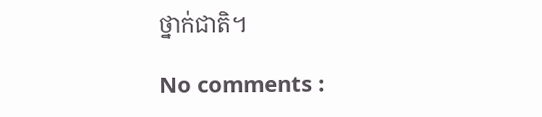ថ្នាក់ជាតិ។

No comments :